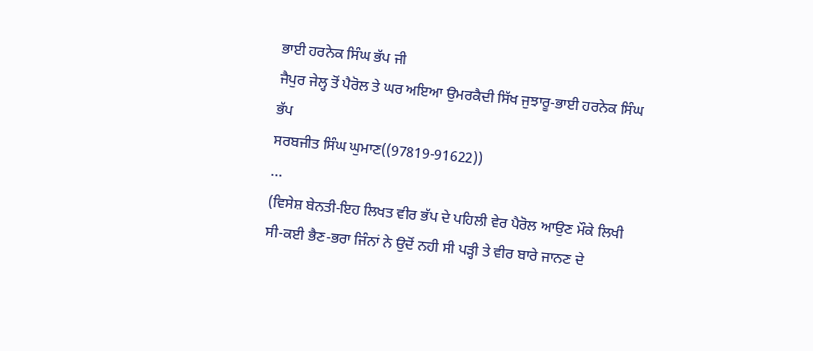ਭਾਈ ਹਰਨੇਕ ਸਿੰਘ ਭੱਪ ਜੀ
ਜੈਪੁਰ ਜੇਲ੍ਹ ਤੋਂ ਪੈਰੋਲ ਤੇ ਘਰ ਅਇਆ ਉਮਰਕੈਦੀ ਸਿੱਖ ਜੁਝਾਰੂ-ਭਾਈ ਹਰਨੇਕ ਸਿੰਘ ਭੱਪ
ਸਰਬਜੀਤ ਸਿੰਘ ਘੁਮਾਣ((97819-91622))
...
(ਵਿਸੇਸ਼ ਬੇਨਤੀ-ਇਹ ਲਿਖਤ ਵੀਰ ਭੱਪ ਦੇ ਪਹਿਲੀ ਵੇਰ ਪੈਰੋਲ ਆਉਣ ਮੌਕੇ ਲਿਖੀ ਸੀ-ਕਈ ਭੈਣ-ਭਰਾ ਜਿੰਨਾਂ ਨੇ ਉਦੋਂ ਨਹੀ ਸੀ ਪੜ੍ਹੀ ਤੇ ਵੀਰ ਬਾਰੇ ਜਾਨਣ ਦੇ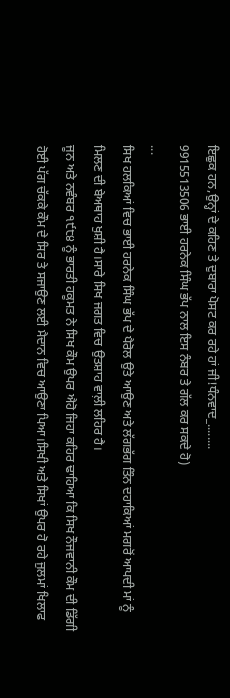ਇਛੁਕ ਹਨ,ਉਨ੍ਹਾਂ ਦੇ ਕਹਿਣ ਤੇ ਦੁਬਾਰਾ ਪੋਸਟ ਕਰ ਰਹੇ ਹਾਂ ਜੀ!ਧੰਨਵਾਦ_........
9915513506 ਭਾਈ ਹਰਨੇਕ ਸਿੰਘ ਭੱਪ ਨਾਲ ਇਸ ਨੰਬਰ ਤੇ ਗੱਲ ਕਰ ਸਕਦੇ ਹੋ)
...
ਸਿਖ ਹਲਕਿਆਂ ਵਿਚ ਭਾਈ ਹਰਨੇਕ ਸਿੰਘ ਭੱਪ ਦੇ ਪੈਰੋਲ ਉਤੇ ਆਉਣ ਅਤੇ ਲੱਗਭੱਗ ਤਿੰਨ ਦਹਾਕਿਆਂ ਮਗਰੋਂ ਆਪਦੀ ਮਾਂ ਨੂੰ ਮਿਲਣ ਦੀ ਬੇਅਥਾਹ ਖੁਸ਼ੀ ਹੈ।ਸਾਰੇ ਸਿਖ ਜਗਤ ਵਿਚ ਉਤਸ਼ਾਹ ਵਾਲ਼ੀ ਲਹਿਰ ਹੈ।
ਜੂਨ ਅਤੇ ਨਵੰਬਰ ੧੯੮੪ ਨੂੰ ਭਾਰਤੀ ਹਕੂਮਤ ਨੇ ਸਿਖ ਕੌਮ ਉਪਰ ਐਹੋ ਜਿਹਾ ਕਹਿਰ ਢਾਹਿਆ ਕਿ ਸਿਖ ਨੌਜਵਾਨੀ ਕੌਮ ਦੀ ਡਿੱਗੀ ਹੋਈ ਪੱਗ ਚੱਕਕੇ ਕੌਮ ਦੇ ਸਿਰ ਤੇ ਸਜਾਉਣ ਲਈ ਮੈਦਾਨ ਵਿਚ ਆਉਣਾ ਪਿਆ।ਸਿਖੀ ਅਤੇ ਸਿਖਾਂ ਉਪਰ ਹੋ ਰਹੇ ਜੁਲਮਾਂ ਖਿਲਾਫ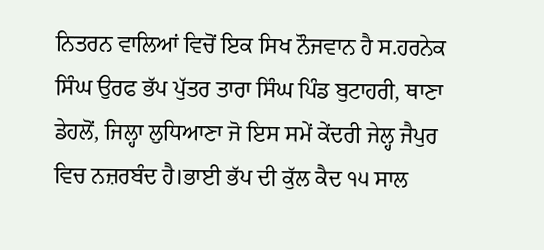ਨਿਤਰਨ ਵਾਲਿਆਂ ਵਿਚੋਂ ਇਕ ਸਿਖ ਨੌਜਵਾਨ ਹੈ ਸ.ਹਰਨੇਕ ਸਿੰਘ ਉਰਫ ਭੱਪ ਪੁੱਤਰ ਤਾਰਾ ਸਿੰਘ ਪਿੰਡ ਬੁਟਾਹਰੀ, ਥਾਣਾ ਡੇਹਲੋਂ, ਜਿਲ੍ਹਾ ਲੁਧਿਆਣਾ ਜੋ ਇਸ ਸਮੇਂ ਕੇਂਦਰੀ ਜੇਲ੍ਹ ਜੈਪੁਰ ਵਿਚ ਨਜ਼ਰਬੰਦ ਹੈ।ਭਾਈ ਭੱਪ ਦੀ ਕੁੱਲ ਕੈਦ ੧੫ ਸਾਲ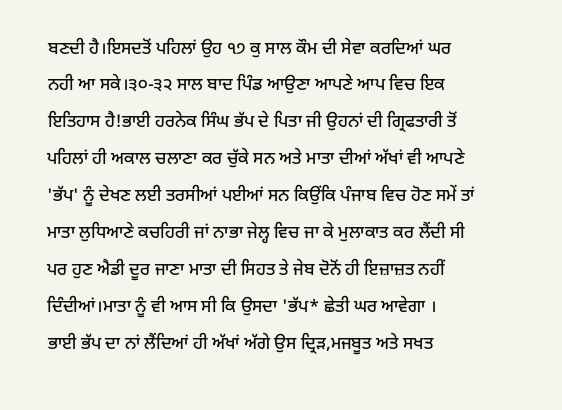ਬਣਦੀ ਹੈ।ਇਸਦਤੋਂ ਪਹਿਲਾਂ ਉਹ ੧੭ ਕੁ ਸਾਲ ਕੌਮ ਦੀ ਸੇਵਾ ਕਰਦਿਆਂ ਘਰ ਨਹੀ ਆ ਸਕੇ।੩੦-੩੨ ਸਾਲ ਬਾਦ ਪਿੰਡ ਆਉਣਾ ਆਪਣੇ ਆਪ ਵਿਚ ਇਕ ਇਤਿਹਾਸ ਹੈ!ਭਾਈ ਹਰਨੇਕ ਸਿੰਘ ਭੱਪ ਦੇ ਪਿਤਾ ਜੀ ਉਹਨਾਂ ਦੀ ਗ੍ਰਿਫਤਾਰੀ ਤੋਂ ਪਹਿਲਾਂ ਹੀ ਅਕਾਲ ਚਲਾਣਾ ਕਰ ਚੁੱਕੇ ਸਨ ਅਤੇ ਮਾਤਾ ਦੀਆਂ ਅੱਖਾਂ ਵੀ ਆਪਣੇ 'ਭੱਪ' ਨੂੰ ਦੇਖਣ ਲਈ ਤਰਸੀਆਂ ਪਈਆਂ ਸਨ ਕਿਉਂਕਿ ਪੰਜਾਬ ਵਿਚ ਹੋਣ ਸਮੇਂ ਤਾਂ ਮਾਤਾ ਲੁਧਿਆਣੇ ਕਚਹਿਰੀ ਜਾਂ ਨਾਭਾ ਜੇਲ੍ਹ ਵਿਚ ਜਾ ਕੇ ਮੁਲਾਕਾਤ ਕਰ ਲੈਂਦੀ ਸੀ ਪਰ ਹੁਣ ਐਡੀ ਦੂਰ ਜਾਣਾ ਮਾਤਾ ਦੀ ਸਿਹਤ ਤੇ ਜੇਬ ਦੋਨੋਂ ਹੀ ਇਜ਼ਾਜ਼ਤ ਨਹੀਂ ਦਿੰਦੀਆਂ।ਮਾਤਾ ਨੂੰ ਵੀ ਆਸ ਸੀ ਕਿ ਉਸਦਾ 'ਭੱਪ* ਛੇਤੀ ਘਰ ਆਵੇਗਾ ।
ਭਾਈ ਭੱਪ ਦਾ ਨਾਂ ਲੈਂਦਿਆਂ ਹੀ ਅੱਖਾਂ ਅੱਗੇ ਉਸ ਦ੍ਰਿੜ,ਮਜਬੂਤ ਅਤੇ ਸਖਤ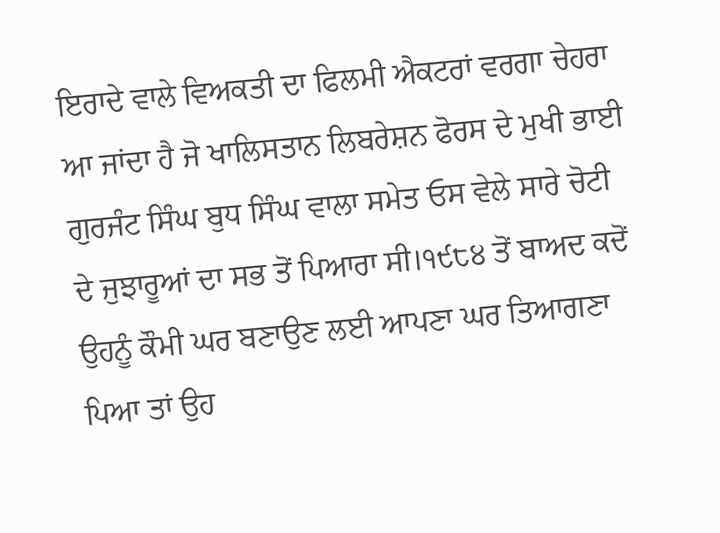ਇਰਾਦੇ ਵਾਲੇ ਵਿਅਕਤੀ ਦਾ ਫਿਲਮੀ ਐਕਟਰਾਂ ਵਰਗਾ ਚੇਹਰਾ ਆ ਜਾਂਦਾ ਹੈ ਜੋ ਖਾਲਿਸਤਾਨ ਲਿਬਰੇਸ਼ਨ ਫੋਰਸ ਦੇ ਮੁਖੀ ਭਾਈ ਗੁਰਜੰਟ ਸਿੰਘ ਬੁਧ ਸਿੰਘ ਵਾਲਾ ਸਮੇਤ ਓਸ ਵੇਲੇ ਸਾਰੇ ਚੋਟੀ ਦੇ ਜੁਝਾਰੂਆਂ ਦਾ ਸਭ ਤੋਂ ਪਿਆਰਾ ਸੀ।੧੯੮੪ ਤੋਂ ਬਾਅਦ ਕਦੋਂ ਉਹਨੂੰ ਕੌਮੀ ਘਰ ਬਣਾਉਣ ਲਈ ਆਪਣਾ ਘਰ ਤਿਆਗਣਾ ਪਿਆ ਤਾਂ ਉਹ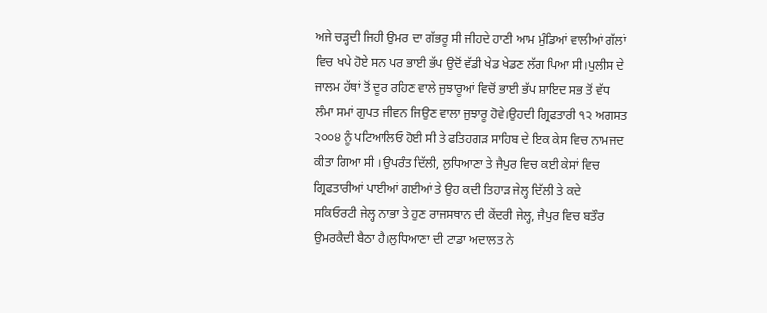ਅਜੇ ਚੜ੍ਹਦੀ ਜਿਹੀ ਉਮਰ ਦਾ ਗੱਭਰੂ ਸੀ ਜੀਹਦੇ ਹਾਣੀ ਆਮ ਮੁੰਡਿਆਂ ਵਾਲੀਆਂ ਗੱਲਾਂ ਵਿਚ ਖਪੇ ਹੋਏ ਸਨ ਪਰ ਭਾਈ ਭੱਪ ਉਦੋਂ ਵੱਡੀ ਖੇਡ ਖੇਡਣ ਲੱਗ ਪਿਆ ਸੀ।ਪੁਲੀਸ ਦੇ ਜਾਲਮ ਹੱਥਾਂ ਤੋਂ ਦੂਰ ਰਹਿਣ ਵਾਲੇ ਜੁਝਾਰੂਆਂ ਵਿਚੋਂ ਭਾਈ ਭੱਪ ਸ਼ਾਇਦ ਸਭ ਤੋਂ ਵੱਧ ਲੰਮਾ ਸਮਾਂ ਗੁਪਤ ਜੀਵਨ ਜਿਉਣ ਵਾਲਾ ਜੁਝਾਰੂ ਹੋਵੇ।ਉਹਦੀ ਗ੍ਰਿਫਤਾਰੀ ੧੨ ਅਗਸਤ ੨੦੦੪ ਨੂੰ ਪਟਿਆਲਿਓ ਹੋਈ ਸੀ ਤੇ ਫਤਿਹਗੜ ਸਾਹਿਬ ਦੇ ਇਕ ਕੇਸ ਵਿਚ ਨਾਮਜਦ ਕੀਤਾ ਗਿਆ ਸੀ ।ਉਪਰੰਤ ਦਿੱਲੀ, ਲੁਧਿਆਣਾ ਤੇ ਜੈਪੁਰ ਵਿਚ ਕਈ ਕੇਸਾਂ ਵਿਚ ਗ੍ਰਿਫਤਾਰੀਆਂ ਪਾਈਆਂ ਗਈਆਂ ਤੇ ਉਹ ਕਦੀ ਤਿਹਾੜ ਜੇਲ੍ਹ ਦਿੱਲੀ ਤੇ ਕਦੇ ਸਕਿਓਰਟੀ ਜੇਲ੍ਹ ਨਾਭਾ ਤੇ ਹੁਣ ਰਾਜਸਥਾਨ ਦੀ ਕੇਂਦਰੀ ਜੇਲ੍ਹ, ਜੈਪੁਰ ਵਿਚ ਬਤੌਰ ਉਮਰਕੈਦੀ ਬੈਠਾ ਹੈ।ਲੁਧਿਆਣਾ ਦੀ ਟਾਡਾ ਅਦਾਲਤ ਨੇ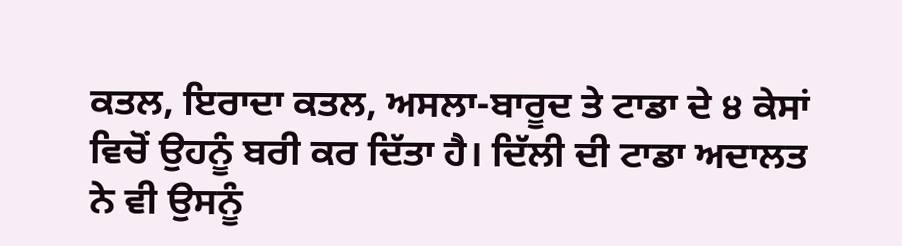ਕਤਲ, ਇਰਾਦਾ ਕਤਲ, ਅਸਲਾ-ਬਾਰੂਦ ਤੇ ਟਾਡਾ ਦੇ ੪ ਕੇਸਾਂ ਵਿਚੋਂ ਉਹਨੂੰ ਬਰੀ ਕਰ ਦਿੱਤਾ ਹੈ। ਦਿੱਲੀ ਦੀ ਟਾਡਾ ਅਦਾਲਤ ਨੇ ਵੀ ਉਸਨੂੰ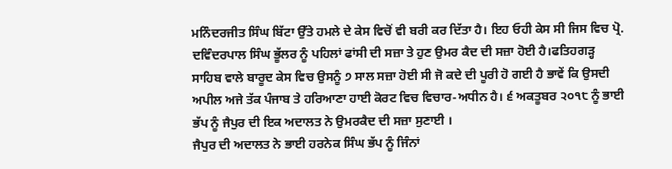ਮਨਿੰਦਰਜੀਤ ਸਿੰਘ ਬਿੱਟਾ ਉੱਤੇ ਹਮਲੇ ਦੇ ਕੇਸ ਵਿਚੋਂ ਵੀ ਬਰੀ ਕਰ ਦਿੱਤਾ ਹੈ। ਇਹ ਓਹੀ ਕੇਸ ਸੀ ਜਿਸ ਵਿਚ ਪ੍ਰੋ. ਦਵਿੰਦਰਪਾਲ ਸਿੰਘ ਭੂੱਲਰ ਨੂੰ ਪਹਿਲਾਂ ਫਾਂਸੀ ਦੀ ਸਜ਼ਾ ਤੇ ਹੁਣ ਉਮਰ ਕੈਦ ਦੀ ਸਜ਼ਾ ਹੋਈ ਹੈ।ਫਤਿਹਗੜ੍ਹ ਸਾਹਿਬ ਵਾਲੇ ਬਾਰੂਦ ਕੇਸ ਵਿਚ ਉਸਨੂੰ ੭ ਸਾਲ ਸਜ਼ਾ ਹੋਈ ਸੀ ਜੋ ਕਦੇ ਦੀ ਪੂਰੀ ਹੋ ਗਈ ਹੈ ਭਾਵੇਂ ਕਿ ਉਸਦੀ ਅਪੀਲ ਅਜੇ ਤੱਕ ਪੰਜਾਬ ਤੇ ਹਰਿਆਣਾ ਹਾਈ ਕੋਰਟ ਵਿਚ ਵਿਚਾਰ-ਅਧੀਨ ਹੈ। ੬ ਅਕਤੂਬਰ ੨੦੧੮ ਨੂੰ ਭਾਈ ਭੱਪ ਨੂੰ ਜੈਪੁਰ ਦੀ ਇਕ ਅਦਾਲਤ ਨੇ ਉਮਰਕੈਦ ਦੀ ਸਜ਼ਾ ਸੁਣਾਈ ।
ਜੈਪੁਰ ਦੀ ਅਦਾਲਤ ਨੇ ਭਾਈ ਹਰਨੇਕ ਸਿੰਘ ਭੱਪ ਨੂੰ ਜਿੰਨਾਂ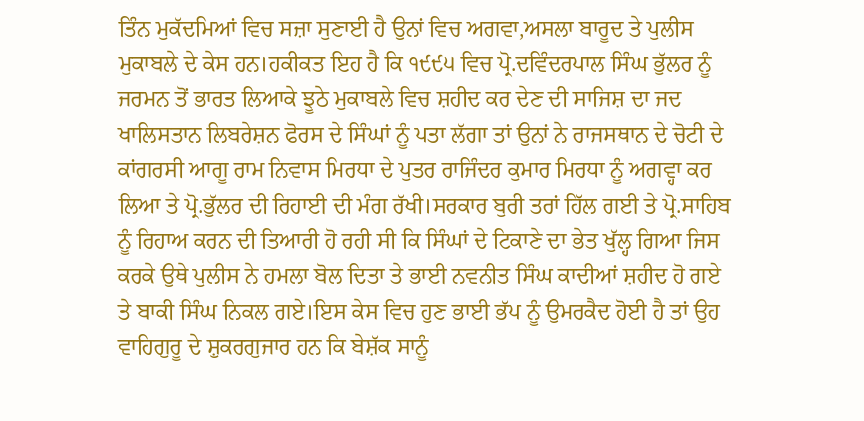ਤਿੰਨ ਮੁਕੱਦਮਿਆਂ ਵਿਚ ਸਜ਼ਾ ਸੁਣਾਈ ਹੈ ਉਨਾਂ ਵਿਚ ਅਗਵਾ,ਅਸਲਾ ਬਾਰੂਦ ਤੇ ਪੁਲੀਸ ਮੁਕਾਬਲੇ ਦੇ ਕੇਸ ਹਨ।ਹਕੀਕਤ ਇਹ ਹੈ ਕਿ ੧੯੯੫ ਵਿਚ ਪ੍ਰੋ.ਦਵਿੰਦਰਪਾਲ ਸਿੰਘ ਭੁੱਲਰ ਨੂੰ ਜਰਮਨ ਤੋਂ ਭਾਰਤ ਲਿਆਕੇ ਝੂਠੇ ਮੁਕਾਬਲੇ ਵਿਚ ਸ਼ਹੀਦ ਕਰ ਦੇਣ ਦੀ ਸਾਜਿਸ਼ ਦਾ ਜਦ ਖਾਲਿਸਤਾਨ ਲਿਬਰੇਸ਼ਨ ਫੋਰਸ ਦੇ ਸਿੰਘਾਂ ਨੂੰ ਪਤਾ ਲੱਗਾ ਤਾਂ ਉਨਾਂ ਨੇ ਰਾਜਸਥਾਨ ਦੇ ਚੋਟੀ ਦੇ ਕਾਂਗਰਸੀ ਆਗੂ ਰਾਮ ਨਿਵਾਸ ਮਿਰਧਾ ਦੇ ਪੁਤਰ ਰਾਜਿੰਦਰ ਕੁਮਾਰ ਮਿਰਧਾ ਨੂੰ ਅਗਵ੍ਹਾ ਕਰ ਲਿਆ ਤੇ ਪ੍ਰੋ.ਭੁੱਲਰ ਦੀ ਰਿਹਾਈ ਦੀ ਮੰਗ ਰੱਖੀ।ਸਰਕਾਰ ਬੁਰੀ ਤਰਾਂ ਹਿੱਲ ਗਈ ਤੇ ਪ੍ਰੋ.ਸਾਹਿਬ ਨੂੰ ਰਿਹਾਅ ਕਰਨ ਦੀ ਤਿਆਰੀ ਹੋ ਰਹੀ ਸੀ ਕਿ ਸਿੰਘਾਂ ਦੇ ਟਿਕਾਣੇ ਦਾ ਭੇਤ ਖੁੱਲ੍ਹ ਗਿਆ ਜਿਸ ਕਰਕੇ ਉਥੇ ਪੁਲੀਸ ਨੇ ਹਮਲਾ ਬੋਲ ਦਿਤਾ ਤੇ ਭਾਈ ਨਵਨੀਤ ਸਿੰਘ ਕਾਦੀਆਂ ਸ਼ਹੀਦ ਹੋ ਗਏ ਤੇ ਬਾਕੀ ਸਿੰਘ ਨਿਕਲ ਗਏ।ਇਸ ਕੇਸ ਵਿਚ ਹੁਣ ਭਾਈ ਭੱਪ ਨੂੰ ਉਮਰਕੈਦ ਹੋਈ ਹੈ ਤਾਂ ਉਹ ਵਾਹਿਗੁਰੂ ਦੇ ਸ਼ੁਕਰਗੁਜਾਰ ਹਨ ਕਿ ਬੇਸ਼ੱਕ ਸਾਨੂੰ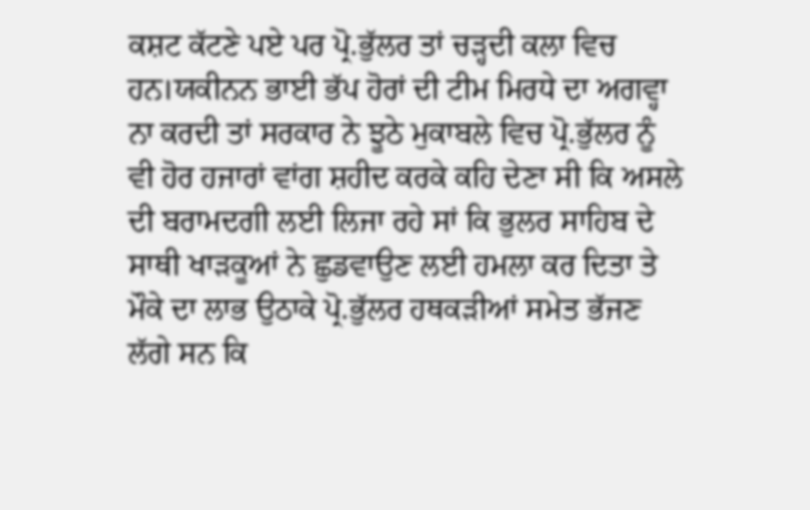ਕਸ਼ਟ ਕੱਟਣੇ ਪਏ ਪਰ ਪ੍ਰੋ.ਭੁੱਲਰ ਤਾਂ ਚੜ੍ਹਦੀ ਕਲਾ ਵਿਚ ਹਨ।ਯਕੀਨਨ ਭਾਈ ਭੱਪ ਹੋਰਾਂ ਦੀ ਟੀਮ ਮਿਰਧੇ ਦਾ ਅਗਵ੍ਹਾ ਨਾ ਕਰਦੀ ਤਾਂ ਸਰਕਾਰ ਨੇ ਝੂਠੇ ਮੁਕਾਬਲੇ ਵਿਚ ਪ੍ਰੋ.ਭੁੱਲਰ ਨੂੰ ਵੀ ਹੋਰ ਹਜਾਰਾਂ ਵਾਂਗ ਸ਼ਹੀਦ ਕਰਕੇ ਕਹਿ ਦੇਣਾ ਸੀ ਕਿ ਅਸਲੇ ਦੀ ਬਰਾਮਦਗੀ ਲਈ ਲਿਜਾ ਰਹੇ ਸਾਂ ਕਿ ਭੁਲਰ ਸਾਹਿਬ ਦੇ ਸਾਥੀ ਖਾੜਕੂਆਂ ਨੇ ਛੁਡਵਾਉਣ ਲਈ ਹਮਲਾ ਕਰ ਦਿਤਾ ਤੇ ਮੌਕੇ ਦਾ ਲਾਭ ਉਠਾਕੇ ਪ੍ਰੋ.ਭੁੱਲਰ ਹਥਕੜੀਆਂ ਸਮੇਤ ਭੱਜਣ ਲੱਗੇ ਸਨ ਕਿ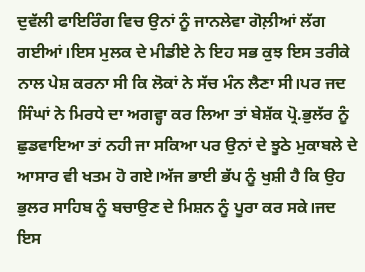ਦੁਵੱਲੀ ਫਾਇਰਿੰਗ ਵਿਚ ਉਨਾਂ ਨੂੰ ਜਾਨਲੇਵਾ ਗੋਲ਼ੀਆਂ ਲੱਗ ਗਈਆਂ।ਇਸ ਮੁਲਕ ਦੇ ਮੀਡੀਏ ਨੇ ਇਹ ਸਭ ਕੁਝ ਇਸ ਤਰੀਕੇ ਨਾਲ ਪੇਸ਼ ਕਰਨਾ ਸੀ ਕਿ ਲੋਕਾਂ ਨੇ ਸੱਚ ਮੰਨ ਲੈਣਾ ਸੀ।ਪਰ ਜਦ ਸਿੰਘਾਂ ਨੇ ਮਿਰਧੇ ਦਾ ਅਗਵ੍ਹਾ ਕਰ ਲਿਆ ਤਾਂ ਬੇਸ਼ੱਕ ਪ੍ਰੋ.ਭੁਲੱਰ ਨੂੰ ਛੁਡਵਾਇਆ ਤਾਂ ਨਹੀ ਜਾ ਸਕਿਆ ਪਰ ਉਨਾਂ ਦੇ ਝੂਠੇ ਮੁਕਾਬਲੇ ਦੇ ਆਸਾਰ ਵੀ ਖਤਮ ਹੋ ਗਏ।ਅੱਜ ਭਾਈ ਭੱਪ ਨੂੰ ਖੁਸ਼ੀ ਹੈ ਕਿ ਉਹ ਭੁਲਰ ਸਾਹਿਬ ਨੂੰ ਬਚਾਉਣ ਦੇ ਮਿਸ਼ਨ ਨੂੰ ਪੂਰਾ ਕਰ ਸਕੇ।ਜਦ ਇਸ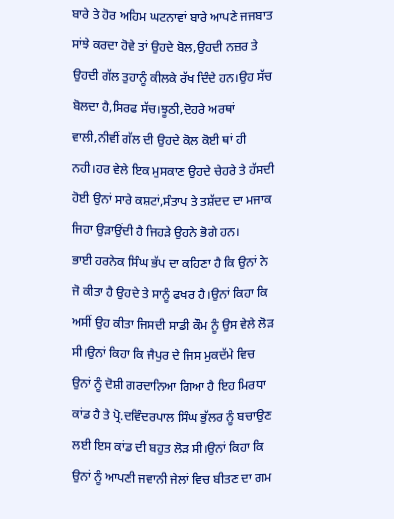ਬਾਰੇ ਤੇ ਹੋਰ ਅਹਿਮ ਘਟਨਾਵਾਂ ਬਾਰੇ ਆਪਣੇ ਜਜਬਾਤ ਸਾਂਝੇ ਕਰਦਾ ਹੋਵੇ ਤਾਂ ਉਹਦੇ ਬੋਲ,ਉਹਦੀ ਨਜ਼ਰ ਤੇ ਉਹਦੀ ਗੱਲ ਤੁਹਾਨੂੰ ਕੀਲਕੇ ਰੱਖ ਦਿੰਦੇ ਹਨ।ਉਹ ਸੱਚ ਬੋਲਦਾ ਹੈ,ਸਿਰਫ ਸੱਚ।ਝੂਠੀ,ਦੋਹਰੇ ਅਰਥਾਂ ਵਾਲੀ,ਨੀਵੀਂ ਗੱਲ ਦੀ ਉਹਦੇ ਕੋਲ ਕੋਈ ਥਾਂ ਹੀ ਨਹੀ।ਹਰ ਵੇਲੇ ਇਕ ਮੁਸਕਾਣ ਉਹਦੇ ਚੇਹਰੇ ਤੇ ਹੱਸਦੀ ਹੋਈ ਉਨਾਂ ਸਾਰੇ ਕਸ਼ਟਾਂ,ਸੰਤਾਪ ਤੇ ਤਸ਼ੱਦਦ ਦਾ ਮਜਾਕ ਜਿਹਾ ਉੜਾਉਂਦੀ ਹੈ ਜਿਹੜੇ ਉਹਨੇ ਭੋਗੇ ਹਨ।
ਭਾਈ ਹਰਨੇਕ ਸਿੰਘ ਭੱਪ ਦਾ ਕਹਿਣਾ ਹੈ ਕਿ ਉਨਾਂ ਨੇ ਜੋ ਕੀਤਾ ਹੈ ਉਹਦੇ ਤੇ ਸਾਨੂੰ ਫਖਰ ਹੈ।ਉਨਾਂ ਕਿਹਾ ਕਿ ਅਸੀਂ ਉਹ ਕੀਤਾ ਜਿਸਦੀ ਸਾਡੀ ਕੌਮ ਨੂੰ ਉਸ ਵੇਲੇ ਲੋੜ ਸੀ।ਉਨਾਂ ਕਿਹਾ ਕਿ ਜੈਪੁਰ ਦੇ ਜਿਸ ਮੁਕਦੱਮੇ ਵਿਚ ਉਨਾਂ ਨੂੰ ਦੋਸ਼ੀ ਗਰਦਾਨਿਆ ਗਿਆ ਹੈ ਇਹ ਮਿਰਧਾ ਕਾਂਡ ਹੈ ਤੇ ਪ੍ਰੋ.ਦਵਿੰਦਰਪਾਲ ਸਿੰਘ ਭੁੱਲਰ ਨੂੰ ਬਚਾਉਣ ਲਈ ਇਸ ਕਾਂਡ ਦੀ ਬਹੁਤ ਲੋੜ ਸੀ।ਉਨਾਂ ਕਿਹਾ ਕਿ ਉਨਾਂ ਨੂੰ ਆਪਣੀ ਜਵਾਨੀ ਜੇਲਾਂ ਵਿਚ ਬੀਤਣ ਦਾ ਗਮ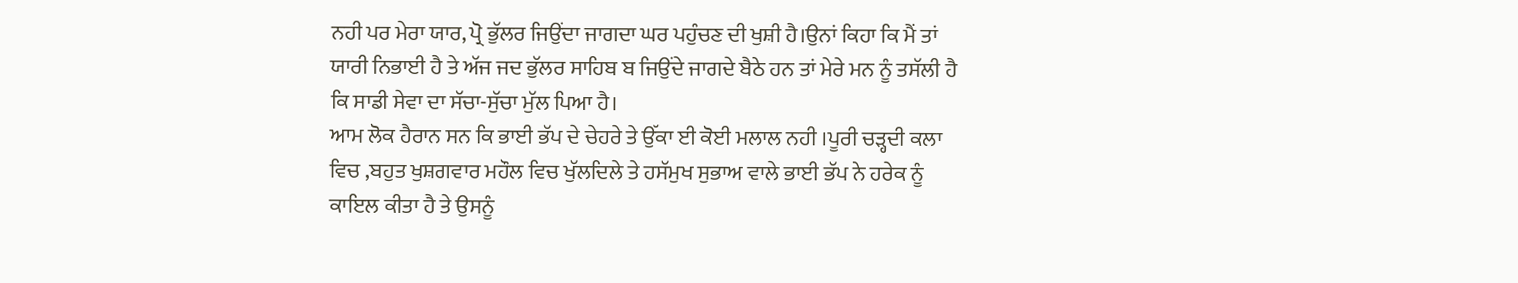ਨਹੀ ਪਰ ਮੇਰਾ ਯਾਰ, ਪ੍ਰੋ ਭੁੱਲਰ ਜਿਉਂਦਾ ਜਾਗਦਾ ਘਰ ਪਹੁੰਚਣ ਦੀ ਖੁਸ਼ੀ ਹੈ।ਉਨਾਂ ਕਿਹਾ ਕਿ ਮੈਂ ਤਾਂ ਯਾਰੀ ਨਿਭਾਈ ਹੈ ਤੇ ਅੱਜ ਜਦ ਭੁੱਲਰ ਸਾਹਿਬ ਬ ਜਿਉਂਦੇ ਜਾਗਦੇ ਬੈਠੇ ਹਨ ਤਾਂ ਮੇਰੇ ਮਨ ਨੂੰ ਤਸੱਲੀ ਹੈ ਕਿ ਸਾਡੀ ਸੇਵਾ ਦਾ ਸੱਚਾ-ਸੁੱਚਾ ਮੁੱਲ ਪਿਆ ਹੈ।
ਆਮ ਲੋਕ ਹੈਰਾਨ ਸਨ ਕਿ ਭਾਈ ਭੱਪ ਦੇ ਚੇਹਰੇ ਤੇ ਉੱਕਾ ਈ ਕੋਈ ਮਲਾਲ ਨਹੀ ।ਪੂਰੀ ਚੜ੍ਹਦੀ ਕਲਾ ਵਿਚ ,ਬਹੁਤ ਖੁਸ਼ਗਵਾਰ ਮਹੌਲ ਵਿਚ ਖੁੱਲਦਿਲੇ ਤੇ ਹਸੱਮੁਖ ਸੁਭਾਅ ਵਾਲੇ ਭਾਈ ਭੱਪ ਨੇ ਹਰੇਕ ਨੂੰ ਕਾਇਲ ਕੀਤਾ ਹੈ ਤੇ ਉਸਨੂੰ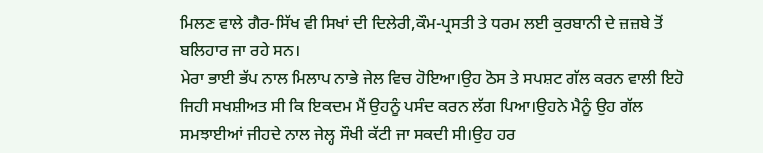ਮਿਲਣ ਵਾਲੇ ਗੈਰ-ਸਿੱਖ ਵੀ ਸਿਖਾਂ ਦੀ ਦਿਲੇਰੀ,ਕੌਮ-ਪ੍ਰਸਤੀ ਤੇ ਧਰਮ ਲਈ ਕੁਰਬਾਨੀ ਦੇ ਜ਼ਜ਼ਬੇ ਤੋਂ ਬਲਿਹਾਰ ਜਾ ਰਹੇ ਸਨ।
ਮੇਰਾ ਭਾਈ ਭੱਪ ਨਾਲ ਮਿਲਾਪ ਨਾਭੇ ਜੇਲ ਵਿਚ ਹੋਇਆ।ਉਹ ਠੋਸ ਤੇ ਸਪਸ਼ਟ ਗੱਲ ਕਰਨ ਵਾਲੀ ਇਹੋ ਜਿਹੀ ਸਖਸ਼ੀਅਤ ਸੀ ਕਿ ਇਕਦਮ ਮੈਂ ਉਹਨੂੰ ਪਸੰਦ ਕਰਨ ਲੱਗ ਪਿਆ।ਉਹਨੇ ਮੈਨੂੰ ਉਹ ਗੱਲ ਸਮਝਾਈਆਂ ਜੀਹਦੇ ਨਾਲ ਜੇਲ੍ਹ ਸੌਖੀ ਕੱਟੀ ਜਾ ਸਕਦੀ ਸੀ।ਉਹ ਹਰ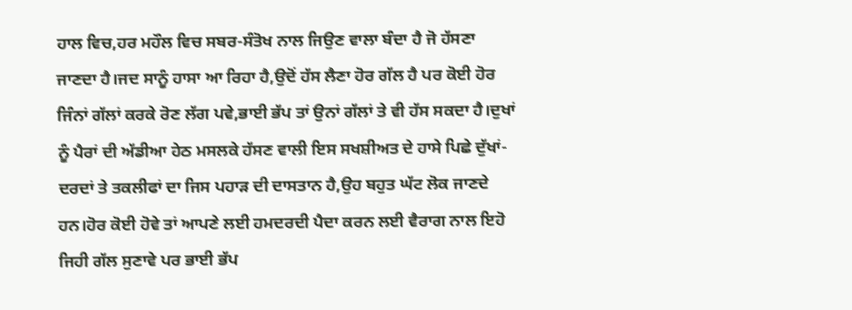ਹਾਲ ਵਿਚ,ਹਰ ਮਹੌਲ ਵਿਚ ਸਬਰ-ਸੰਤੋਖ ਨਾਲ ਜਿਉਣ ਵਾਲਾ ਬੰਦਾ ਹੈ ਜੋ ਹੱਸਣਾ ਜਾਣਦਾ ਹੈ।ਜਦ ਸਾਨੂੰ ਹਾਸਾ ਆ ਰਿਹਾ ਹੈ,ਉਦੋਂ ਹੱਸ ਲੈਣਾ ਹੋਰ ਗੱਲ ਹੈ ਪਰ ਕੋਈ ਹੋਰ ਜਿੰਨਾਂ ਗੱਲਾਂ ਕਰਕੇ ਰੋਣ ਲੱਗ ਪਵੇ,ਭਾਈ ਭੱਪ ਤਾਂ ਉਨਾਂ ਗੱਲਾਂ ਤੇ ਵੀ ਹੱਸ ਸਕਦਾ ਹੈ।ਦੁਖਾਂ ਨੂੰ ਪੈਰਾਂ ਦੀ ਅੱਡੀਆ ਹੇਠ ਮਸਲਕੇ ਹੱਸਣ ਵਾਲੀ ਇਸ ਸਖਸ਼ੀਅਤ ਦੇ ਹਾਸੇ ਪਿਛੇ ਦੁੱਖਾਂ-ਦਰਦਾਂ ਤੇ ਤਕਲੀਫਾਂ ਦਾ ਜਿਸ ਪਹਾੜ ਦੀ ਦਾਸਤਾਨ ਹੈ,ਉਹ ਬਹੁਤ ਘੱਟ ਲੋਕ ਜਾਣਦੇ ਹਨ।ਹੋਰ ਕੋਈ ਹੋਵੇ ਤਾਂ ਆਪਣੇ ਲਈ ਹਮਦਰਦੀ ਪੈਦਾ ਕਰਨ ਲਈ ਵੈਰਾਗ ਨਾਲ ਇਹੋ ਜਿਹੀ ਗੱਲ ਸੁਣਾਵੇ ਪਰ ਭਾਈ ਭੱਪ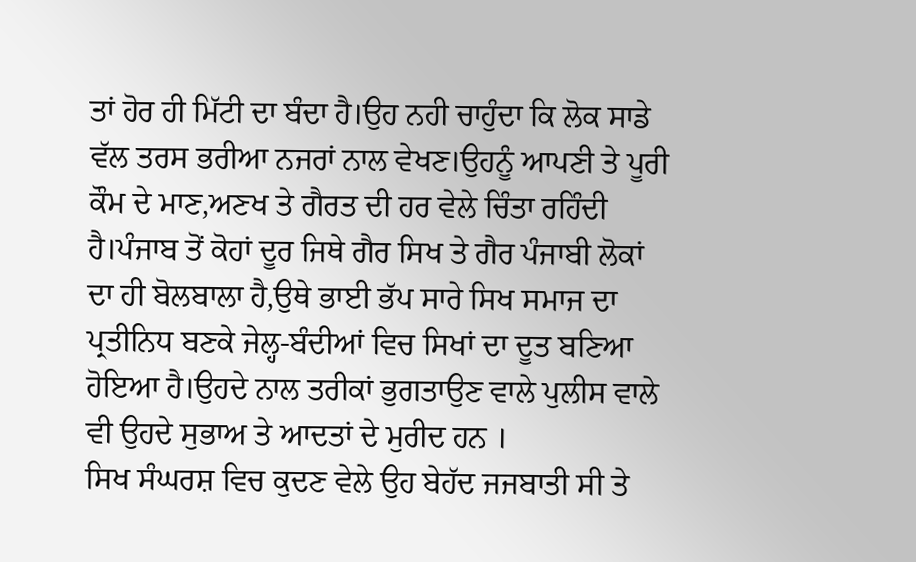ਤਾਂ ਹੋਰ ਹੀ ਮਿੱਟੀ ਦਾ ਬੰਦਾ ਹੈ।ਉਹ ਨਹੀ ਚਾਹੁੰਦਾ ਕਿ ਲੋਕ ਸਾਡੇ ਵੱਲ ਤਰਸ ਭਰੀਆ ਨਜਰਾਂ ਨਾਲ ਵੇਖਣ।ਉਹਨੂੰ ਆਪਣੀ ਤੇ ਪੂਰੀ ਕੌਮ ਦੇ ਮਾਣ,ਅਣਖ ਤੇ ਗੈਰਤ ਦੀ ਹਰ ਵੇਲੇ ਚਿੰਤਾ ਰਹਿੰਦੀ ਹੈ।ਪੰਜਾਬ ਤੋਂ ਕੋਹਾਂ ਦੂਰ ਜਿਥੇ ਗੈਰ ਸਿਖ ਤੇ ਗੈਰ ਪੰਜਾਬੀ ਲੋਕਾਂ ਦਾ ਹੀ ਬੋਲਬਾਲਾ ਹੈ,ਉਥੇ ਭਾਈ ਭੱਪ ਸਾਰੇ ਸਿਖ ਸਮਾਜ ਦਾ ਪ੍ਰਤੀਨਿਧ ਬਣਕੇ ਜੇਲ੍ਹ-ਬੰਦੀਆਂ ਵਿਚ ਸਿਖਾਂ ਦਾ ਦੂਤ ਬਣਿਆ ਹੋਇਆ ਹੈ।ਉਹਦੇ ਨਾਲ ਤਰੀਕਾਂ ਭੁਗਤਾਉਣ ਵਾਲੇ ਪੁਲੀਸ ਵਾਲੇ ਵੀ ਉਹਦੇ ਸੁਭਾਅ ਤੇ ਆਦਤਾਂ ਦੇ ਮੁਰੀਦ ਹਨ ।
ਸਿਖ ਸੰਘਰਸ਼ ਵਿਚ ਕੁਦਣ ਵੇਲੇ ਉਹ ਬੇਹੱਦ ਜਜਬਾਤੀ ਸੀ ਤੇ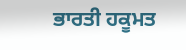ਭਾਰਤੀ ਹਕੂਮਤ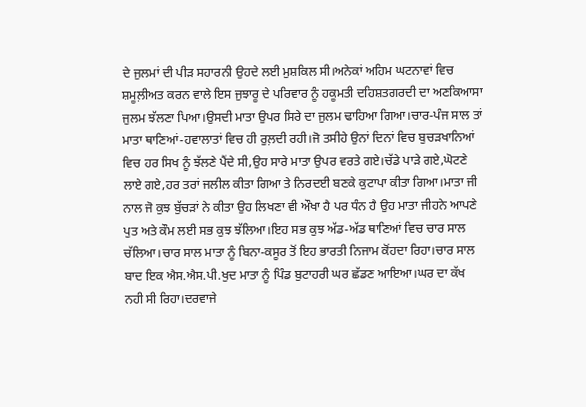ਦੇ ਜੁਲਮਾਂ ਦੀ ਪੀੜ ਸਹਾਰਨੀ ਉਹਦੇ ਲਈ ਮੁਸ਼ਕਿਲ ਸੀ।ਅਨੇਕਾਂ ਅਹਿਮ ਘਟਨਾਵਾਂ ਵਿਚ ਸ਼ਮੂਲ਼ੀਅਤ ਕਰਨ ਵਾਲੇ ਇਸ ਜੁਝਾਰੂ ਦੇ ਪਰਿਵਾਰ ਨੂੰ ਹਕੂਮਤੀ ਦਹਿਸ਼ਤਗਰਦੀ ਦਾ ਅਣਕਿਆਸਾ ਜੁਲਮ ਝੱਲਣਾ ਪਿਆ।ਉਸਦੀ ਮਾਤਾ ਉਪਰ ਸਿਰੇ ਦਾ ਜੁਲਮ ਢਾਹਿਆ ਗਿਆ।ਚਾਰ-ਪੰਜ ਸਾਲ ਤਾਂ ਮਾਤਾ ਥਾਣਿਆਂ-ਹਵਾਲਾਤਾਂ ਵਿਚ ਹੀ ਰੁਲ਼ਦੀ ਰਹੀ।ਜੋ ਤਸੀਹੇ ਉਨਾਂ ਦਿਨਾਂ ਵਿਚ ਬੁਚੜਖਾਨਿਆਂ ਵਿਚ ਹਰ ਸਿਖ ਨੂੰ ਝੱਲਣੇ ਪੈਂਦੇ ਸੀ,ਉਹ ਸਾਰੇ ਮਾਤਾ ਉਪਰ ਵਰਤੇ ਗਏ।ਚੱਡੇ ਪਾੜੇ ਗਏ,ਘੋਟਣੇ ਲਾਏ ਗਏ,ਹਰ ਤਰਾਂ ਜਲੀਲ ਕੀਤਾ ਗਿਆ ਤੇ ਨਿਰਦਈ ਬਣਕੇ ਕੁਟਾਪਾ ਕੀਤਾ ਗਿਆ।ਮਾਤਾ ਜੀ ਨਾਲ ਜੋ ਕੁਝ ਬੁੱਚੜਾਂ ਨੇ ਕੀਤਾ ਉਹ ਲਿਖਣਾ ਵੀ ਔਖਾ ਹੈ ਪਰ ਧੰਨ ਹੈ ਉਹ ਮਾਤਾ ਜੀਹਨੇ ਆਪਣੇ ਪੁਤ ਅਤੇ ਕੌਮ ਲਈ ਸਭ ਕੁਝ ਝੱਲਿਆ।ਇਹ ਸਭ ਕੁਝ ਅੱਡ-ਅੱਡ ਥਾਣਿਆਂ ਵਿਚ ਚਾਰ ਸਾਲ ਚੱਲਿਆ।ਚਾਰ ਸਾਲ ਮਾਤਾ ਨੂੰ ਬਿਨਾ-ਕਸੂਰ ਤੋਂ ਇਹ ਭਾਰਤੀ ਨਿਜਾਮ ਕੋਂਹਦਾ ਰਿਹਾ।ਚਾਰ ਸਾਲ ਬਾਦ ਇਕ ਐਸ.ਐਸ.ਪੀ.ਖੁਦ ਮਾਤਾ ਨੂੰ ਪਿੰਡ ਬੁਟਾਹਰੀ ਘਰ ਛੱਡਣ ਆਇਆ।ਘਰ ਦਾ ਕੱਖ ਨਹੀ ਸੀ ਰਿਹਾ।ਦਰਵਾਜੇ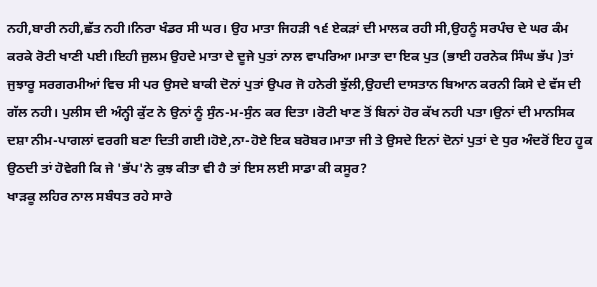ਨਹੀ,ਬਾਰੀ ਨਹੀ,ਛੱਤ ਨਹੀ।ਨਿਰਾ ਖੰਡਰ ਸੀ ਘਰ। ਉਹ ਮਾਤਾ ਜਿਹੜੀ ੧੬ ਏਕੜਾਂ ਦੀ ਮਾਲਕ ਰਹੀ ਸੀ,ਉਹਨੂੰ ਸਰਪੰਚ ਦੇ ਘਰ ਕੰਮ ਕਰਕੇ ਰੋਟੀ ਖਾਣੀ ਪਈ।ਇਹੀ ਜੁਲਮ ਉਹਦੇ ਮਾਤਾ ਦੇ ਦੂਜੇ ਪੁਤਾਂ ਨਾਲ ਵਾਪਰਿਆ।ਮਾਤਾ ਦਾ ਇਕ ਪੁਤ (ਭਾਈ ਹਰਨੇਕ ਸਿੰਘ ਭੱਪ )ਤਾਂ ਜੁਝਾਰੂ ਸਰਗਰਮੀਆਂ ਵਿਚ ਸੀ ਪਰ ਉਸਦੇ ਬਾਕੀ ਦੋਨਾਂ ਪੁਤਾਂ ਉਪਰ ਜੋ ਹਨੇਰੀ ਝੁੱਲੀ,ਉਹਦੀ ਦਾਸਤਾਨ ਬਿਆਨ ਕਰਨੀ ਕਿਸੇ ਦੇ ਵੱਸ ਦੀ ਗੱਲ ਨਹੀ। ਪੁਲੀਸ ਦੀ ਅੰਨ੍ਹੀ ਕੁੱਟ ਨੇ ਉਨਾਂ ਨੂੰ ਸੁੰਨ-ਮ-ਸੁੰਨ ਕਰ ਦਿਤਾ ।ਰੋਟੀ ਖਾਣ ਤੋਂ ਬਿਨਾਂ ਹੋਰ ਕੱਖ ਨਹੀ ਪਤਾ।ਉਨਾਂ ਦੀ ਮਾਨਸਿਕ ਦਸ਼ਾ ਨੀਮ-ਪਾਗਲਾਂ ਵਰਗੀ ਬਣਾ ਦਿਤੀ ਗਈ।ਹੋਏ,ਨਾ-ਹੋਏ ਇਕ ਬਰੋਬਰ।ਮਾਤਾ ਜੀ ਤੇ ਉਸਦੇ ਇਨਾਂ ਦੋਨਾਂ ਪੁਤਾਂ ਦੇ ਧੁਰ ਅੰਦਰੋਂ ਇਹ ਹੂਕ ਉਠਦੀ ਤਾਂ ਹੋਵੇਗੀ ਕਿ ਜੇ 'ਭੱਪ'ਨੇ ਕੁਝ ਕੀਤਾ ਵੀ ਹੈ ਤਾਂ ਇਸ ਲਈ ਸਾਡਾ ਕੀ ਕਸੂਰ?
ਖਾੜਕੂ ਲਹਿਰ ਨਾਲ ਸਬੰਧਤ ਰਹੇ ਸਾਰੇ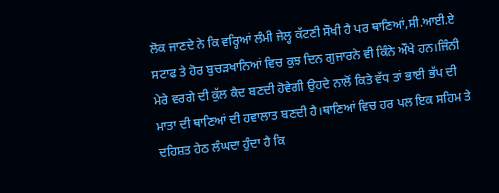ਲੋਕ ਜਾਣਦੇ ਨੇ ਕਿ ਵਰ੍ਹਿਆਂ ਲੰਮੀ ਜੇਲ੍ਹ ਕੱਟਣੀ ਸੌਖੀ ਹੈ ਪਰ ਥਾਣਿਆਂ,ਸੀ.ਆਈ.ਏ ਸਟਾਫ ਤੇ ਹੋਰ ਬੁਚੜਖਾਨਿਆਂ ਵਿਚ ਕੁਝ ਦਿਨ ਗੁਜਾਰਨੇ ਵੀ ਕਿੰਨੇ ਔਖੇ ਹਨ।ਜਿੰਨੀ ਮੇਰੇ ਵਰਗੇ ਦੀ ਕੁੱਲ ਕੈਦ ਬਣਦੀ ਹੋਵੇਗੀ ਉਹਦੇ ਨਾਲੋਂ ਕਿਤੇ ਵੱਧ ਤਾਂ ਭਾਈ ਭੱਪ ਦੀ ਮਾਤਾ ਦੀ ਥਾਣਿਆਂ ਦੀ ਹਵਾਲਾਤ ਬਣਦੀ ਹੈ।ਥਾਣਿਆਂ ਵਿਚ ਹਰ ਪਲ ਇਕ ਸਹਿਮ ਤੇ ਦਹਿਸ਼ਤ ਹੇਠ ਲੰਘਦਾ ਹੁੰਦਾ ਹੈ ਕਿ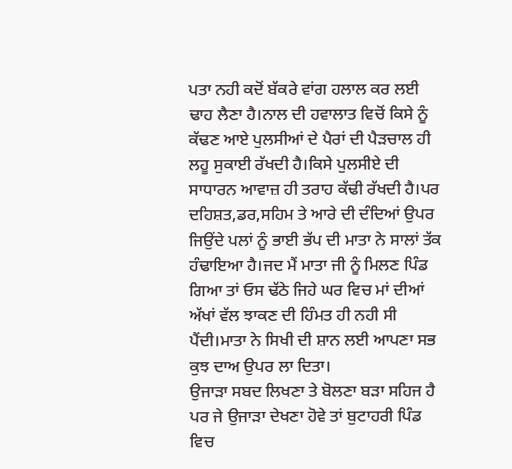ਪਤਾ ਨਹੀ ਕਦੋਂ ਬੱਕਰੇ ਵਾਂਗ ਹਲਾਲ ਕਰ ਲਈ ਢਾਹ ਲੈਣਾ ਹੈ।ਨਾਲ ਦੀ ਹਵਾਲਾਤ ਵਿਚੋਂ ਕਿਸੇ ਨੂੰ ਕੱਢਣ ਆਏ ਪੁਲਸੀਆਂ ਦੇ ਪੈਰਾਂ ਦੀ ਪੈੜਚਾਲ ਹੀ ਲਹੂ ਸੁਕਾਈ ਰੱਖਦੀ ਹੈ।ਕਿਸੇ ਪੁਲਸੀਏ ਦੀ ਸਾਧਾਰਨ ਆਵਾਜ਼ ਹੀ ਤਰਾਹ ਕੱਢੀ ਰੱਖਦੀ ਹੈ।ਪਰ ਦਹਿਸ਼ਤ,ਡਰ,ਸਹਿਮ ਤੇ ਆਰੇ ਦੀ ਦੰਦਿਆਂ ਉਪਰ ਜਿਉਂਦੇ ਪਲਾਂ ਨੂੰ ਭਾਈ ਭੱਪ ਦੀ ਮਾਤਾ ਨੇ ਸਾਲਾਂ ਤੱਕ ਹੰਢਾਇਆ ਹੈ।ਜਦ ਮੈਂ ਮਾਤਾ ਜੀ ਨੂੰ ਮਿਲਣ ਪਿੰਡ ਗਿਆ ਤਾਂ ਓਸ ਢੱਠੇ ਜਿਹੇ ਘਰ ਵਿਚ ਮਾਂ ਦੀਆਂ ਅੱਖਾਂ ਵੱਲ ਝਾਕਣ ਦੀ ਹਿੰਮਤ ਹੀ ਨਹੀ ਸੀ ਪੈਂਦੀ।ਮਾਤਾ ਨੇ ਸਿਖੀ ਦੀ ਸ਼ਾਨ ਲਈ ਆਪਣਾ ਸਭ ਕੁਝ ਦਾਅ ਉਪਰ ਲਾ ਦਿਤਾ।
ਉਜਾੜਾ ਸਬਦ ਲਿਖਣਾ ਤੇ ਬੋਲਣਾ ਬੜਾ ਸਹਿਜ ਹੈ ਪਰ ਜੇ ਉਜਾੜਾ ਦੇਖਣਾ ਹੋਵੇ ਤਾਂ ਬੁਟਾਹਰੀ ਪਿੰਡ ਵਿਚ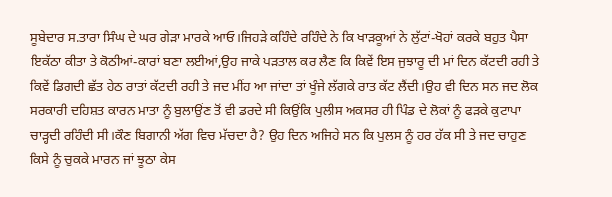ਸੂਬੇਦਾਰ ਸ.ਤਾਰਾ ਸਿੰਘ ਦੇ ਘਰ ਗੇੜਾ ਮਾਰਕੇ ਆਓ।ਜਿਹੜੇ ਕਹਿੰਦੇ ਰਹਿੰਦੇ ਨੇ ਕਿ ਖਾੜਕੂਆਂ ਨੇ ਲੁੱਟਾਂ-ਖੋਹਾਂ ਕਰਕੇ ਬਹੁਤ ਪੈਸਾ ਇਕੱਠਾ ਕੀਤਾ ਤੇ ਕੋਠੀਆਂ-ਕਾਰਾਂ ਬਣਾ ਲਈਆਂ,ਉਹ ਜਾਕੇ ਪੜਤਾਲ ਕਰ ਲੈਣ ਕਿ ਕਿਵੇਂ ਇਸ ਜੁਝਾਰੂ ਦੀ ਮਾਂ ਦਿਨ ਕੱਟਦੀ ਰਹੀ ਤੇ ਕਿਵੇਂ ਡਿਗਦੀ ਛੱਤ ਹੇਠ ਰਾਤਾਂ ਕੱਟਦੀ ਰਹੀ ਤੇ ਜਦ ਮੀਂਹ ਆ ਜਾਂਦਾ ਤਾਂ ਖੂੰਜੇ ਲੱਗਕੇ ਰਾਤ ਕੱਟ ਲੈਂਦੀ।ਉਹ ਵੀ ਦਿਨ ਸਨ ਜਦ ਲੋਕ ਸਰਕਾਰੀ ਦਹਿਸ਼ਤ ਕਾਰਨ ਮਾਤਾ ਨੂੰ ਬੁਲਾਉਂਣ ਤੋਂ ਵੀ ਡਰਦੇ ਸੀ ਕਿਉਂਕਿ ਪੁਲੀਸ ਅਕਸਰ ਹੀ ਪਿੰਡ ਦੇ ਲੋਕਾਂ ਨੂੰ ਫੜਕੇ ਕੁਟਾਪਾ ਚਾੜ੍ਹਦੀ ਰਹਿੰਦੀ ਸੀ।ਕੌਣ ਬਿਗਾਨੀ ਅੱਗ ਵਿਚ ਮੱਚਦਾ ਹੈ? ਉਹ ਦਿਨ ਅਜਿਹੇ ਸਨ ਕਿ ਪੁਲਸ ਨੂੰ ਹਰ ਹੱਕ ਸੀ ਤੇ ਜਦ ਚਾਹੁਣ ਕਿਸੇ ਨੂੰ ਚੁਕਕੇ ਮਾਰਨ ਜਾਂ ਝੂਠਾ ਕੇਸ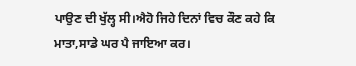ਪਾਉਣ ਦੀ ਖੁੱਲ੍ਹ ਸੀ।ਐਹੋ ਜਿਹੇ ਦਿਨਾਂ ਵਿਚ ਕੌਣ ਕਹੇ ਕਿ ਮਾਤਾ,ਸਾਡੇ ਘਰ ਪੈ ਜਾਇਆ ਕਰ।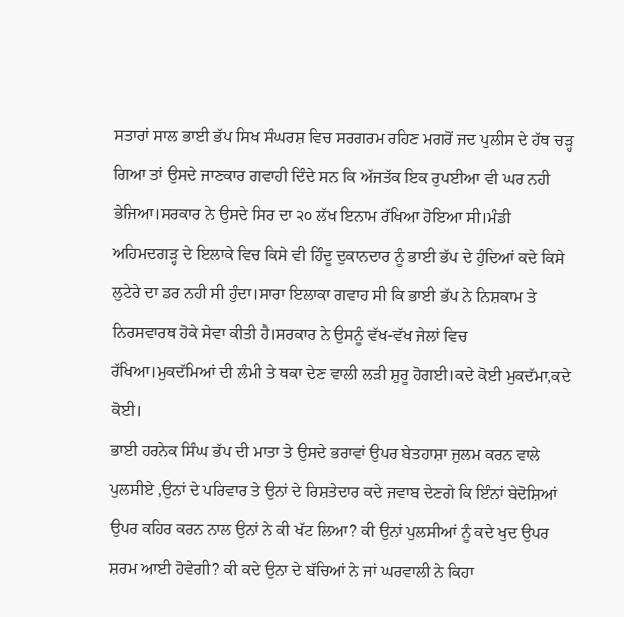ਸਤਾਰਾਂ ਸਾਲ ਭਾਈ ਭੱਪ ਸਿਖ ਸੰਘਰਸ਼ ਵਿਚ ਸਰਗਰਮ ਰਹਿਣ ਮਗਰੋਂ ਜਦ ਪੁਲੀਸ ਦੇ ਹੱਥ ਚੜ੍ਹ ਗਿਆ ਤਾਂ ਉਸਦੇ ਜਾਣਕਾਰ ਗਵਾਹੀ ਦਿੰਦੇ ਸਨ ਕਿ ਅੱਜਤੱਕ ਇਕ ਰੁਪਈਆ ਵੀ ਘਰ ਨਹੀ ਭੇਜਿਆ।ਸਰਕਾਰ ਨੇ ਉਸਦੇ ਸਿਰ ਦਾ ੨੦ ਲੱਖ ਇਨਾਮ ਰੱਖਿਆ ਹੋਇਆ ਸੀ।ਮੰਡੀ ਅਹਿਮਦਗੜ੍ਹ ਦੇ ਇਲਾਕੇ ਵਿਚ ਕਿਸੇ ਵੀ ਹਿੰਦੂ ਦੁਕਾਨਦਾਰ ਨੂੰ ਭਾਈ ਭੱਪ ਦੇ ਹੁੰਦਿਆਂ ਕਦੇ ਕਿਸੇ ਲੁਟੇਰੇ ਦਾ ਡਰ ਨਹੀ ਸੀ ਹੁੰਦਾ।ਸਾਰਾ ਇਲਾਕਾ ਗਵਾਹ ਸੀ ਕਿ ਭਾਈ ਭੱਪ ਨੇ ਨਿਸ਼ਕਾਮ ਤੇ ਨਿਰਸਵਾਰਥ ਹੋਕੇ ਸੇਵਾ ਕੀਤੀ ਹੈ।ਸਰਕਾਰ ਨੇ ਉਸਨੂੰ ਵੱਖ-ਵੱਖ ਜੇਲਾਂ ਵਿਚ ਰੱਖਿਆ।ਮੁਕਦੱਮਿਆਂ ਦੀ ਲੰਮੀ ਤੇ ਥਕਾ ਦੇਣ ਵਾਲੀ ਲੜੀ ਸ਼ੁਰੂ ਹੋਗਈ।ਕਦੇ ਕੋਈ ਮੁਕਦੱਮਾ,ਕਦੇ ਕੋਈ।
ਭਾਈ ਹਰਨੇਕ ਸਿੰਘ ਭੱਪ ਦੀ ਮਾਤਾ ਤੇ ਉਸਦੇ ਭਰਾਵਾਂ ਉਪਰ ਬੇਤਹਾਸ਼ਾ ਜੁਲਮ ਕਰਨ ਵਾਲੇ ਪੁਲਸੀਏ ,ਉਨਾਂ ਦੇ ਪਰਿਵਾਰ ਤੇ ਉਨਾਂ ਦੇ ਰਿਸ਼ਤੇਦਾਰ ਕਦੇ ਜਵਾਬ ਦੇਣਗੇ ਕਿ ਇੰਨਾਂ ਬੇਦੋਸ਼ਿਆਂ ਉਪਰ ਕਹਿਰ ਕਰਨ ਨਾਲ ਉਨਾਂ ਨੇ ਕੀ ਖੱਟ ਲਿਆ? ਕੀ ਉਨਾਂ ਪੁਲਸੀਆਂ ਨੂੰ ਕਦੇ ਖੁਦ ਉਪਰ ਸ਼ਰਮ ਆਈ ਹੋਵੇਗੀ? ਕੀ ਕਦੇ ਉਨਾ ਦੇ ਬੱਚਿਆਂ ਨੇ ਜਾਂ ਘਰਵਾਲੀ ਨੇ ਕਿਹਾ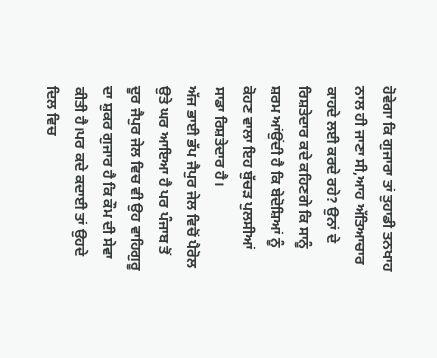ਹੋਵੇਗਾ ਕਿ ਗੁਜਾਰਾ ਤਾਂ ਤੁਹਾਡੀ ਤਨਖਾਹ ਨਾਲ ਹੀ ਜਾਣਾ ਸੀ,ਆਹ ਅੱਤਿਆਚਾਰ ਕਾਹਦੇ ਲਈ ਕਰਦੇ ਰਹੇ? ਉਨਾਂ ਦੇ ਰਿਸ਼ਤੇਦਾਰ ਕਦੇ ਕਹਿਣਗੇ ਕਿ ਸਾਨੂੰ ਸ਼ਰਮ ਆਂਉਂਦੀ ਹੈ ਕਿ ਬੇਦੋਸ਼ਿਆਂ ਨੂੰ ਕੋਹਣ ਵਾਲਾ ਇਹ ਬੁੱਚੜ ਪੁਲਸੀਆਂ ਸਾਡਾ ਰਿਸ਼ਤੇਦਾਰ ਹੈ।
ਅੱਜ ਭਾਈ ਭੱਪ ਜੈਪੁਰ ਜੇਲ ਵਿਚੋਂ ਪੈਰੋਲ ਉਤੇ ਘਰ ਆਇਆ ਹੈ ਪਰ ਪੰਜਾਬ ਤੋਂ ਦੂਰ ਜੈਪੁਰ ਜੇਲ ਵਿਚ ਵੀ ਉਹ ਵਾਹਿਗੁਰੂ ਦਾ ਸ਼ੁਕਰ ਗੁਜਾਰ ਹੈ ਕਿ ਕੌਮ ਦੀ ਸੇਵਾ ਕੀਤੀ ਹੈ।ਪਰ ਕਦੇ ਕਦਾਈ ਤਾਂ ਉਹਦੇ ਦਿਲ ਵਿਚ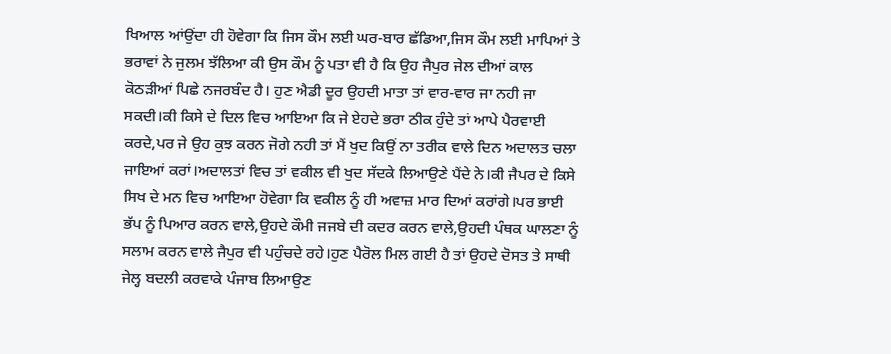ਖਿਆਲ ਆਂਉਂਦਾ ਹੀ ਹੋਵੇਗਾ ਕਿ ਜਿਸ ਕੌਮ ਲਈ ਘਰ-ਬਾਰ ਛੱਡਿਆ,ਜਿਸ ਕੌਮ ਲਈ ਮਾਪਿਆਂ ਤੇ ਭਰਾਵਾਂ ਨੇ ਜੁਲਮ ਝੱਲਿਆ ਕੀ ਉਸ ਕੌਮ ਨੂੰ ਪਤਾ ਵੀ ਹੈ ਕਿ ਉਹ ਜੈਪੁਰ ਜੇਲ ਦੀਆਂ ਕਾਲ ਕੋਠੜੀਆਂ ਪਿਛੇ ਨਜਰਬੰਦ ਹੈ। ਹੁਣ ਐਡੀ ਦੂਰ ਉਹਦੀ ਮਾਤਾ ਤਾਂ ਵਾਰ-ਵਾਰ ਜਾ ਨਹੀ ਜਾ ਸਕਦੀ।ਕੀ ਕਿਸੇ ਦੇ ਦਿਲ ਵਿਚ ਆਇਆ ਕਿ ਜੇ ਏਹਦੇ ਭਰਾ ਠੀਕ ਹੁੰਦੇ ਤਾਂ ਆਪੇ ਪੈਰਵਾਈ ਕਰਦੇ,ਪਰ ਜੇ ਉਹ ਕੁਝ ਕਰਨ ਜੋਗੇ ਨਹੀ ਤਾਂ ਮੈਂ ਖੁਦ ਕਿਉਂ ਨਾ ਤਰੀਕ ਵਾਲੇ ਦਿਨ ਅਦਾਲਤ ਚਲਾ ਜਾਇਆਂ ਕਰਾਂ।ਅਦਾਲਤਾਂ ਵਿਚ ਤਾਂ ਵਕੀਲ ਵੀ ਖੁਦ ਸੱਦਕੇ ਲਿਆਉਣੇ ਪੈਂਦੇ ਨੇ।ਕੀ ਜੈਪਰ ਦੇ ਕਿਸੇ ਸਿਖ ਦੇ ਮਨ ਵਿਚ ਆਇਆ ਹੋਵੇਗਾ ਕਿ ਵਕੀਲ ਨੂੰ ਹੀ ਅਵਾਜ਼ ਮਾਰ ਦਿਆਂ ਕਰਾਂਗੇ।ਪਰ ਭਾਈ ਭੱਪ ਨੂੰ ਪਿਆਰ ਕਰਨ ਵਾਲੇ,ਉਹਦੇ ਕੌਮੀ ਜਜਬੇ ਦੀ ਕਦਰ ਕਰਨ ਵਾਲੇ,ਉਹਦੀ ਪੰਥਕ ਘਾਲਣਾ ਨੂੰ ਸਲਾਮ ਕਰਨ ਵਾਲੇ ਜੈਪੁਰ ਵੀ ਪਹੁੰਚਦੇ ਰਹੇ।ਹੁਣ ਪੈਰੋਲ ਮਿਲ ਗਈ ਹੈ ਤਾਂ ਉਹਦੇ ਦੋਸਤ ਤੇ ਸਾਥੀ ਜੇਲ੍ਹ ਬਦਲੀ ਕਰਵਾਕੇ ਪੰਜਾਬ ਲਿਆਉਣ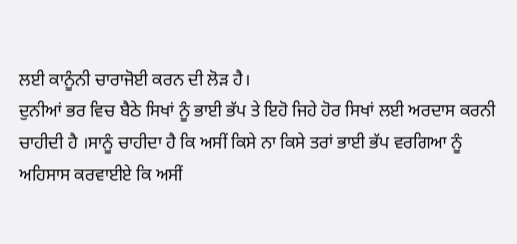ਲਈ ਕਾਨੂੰਨੀ ਚਾਰਾਜੋਈ ਕਰਨ ਦੀ ਲੋੜ ਹੈ।
ਦੁਨੀਆਂ ਭਰ ਵਿਚ ਬੈਠੇ ਸਿਖਾਂ ਨੂੰ ਭਾਈ ਭੱਪ ਤੇ ਇਹੋ ਜਿਹੇ ਹੋਰ ਸਿਖਾਂ ਲਈ ਅਰਦਾਸ ਕਰਨੀ ਚਾਹੀਦੀ ਹੈ ।ਸਾਨੂੰ ਚਾਹੀਦਾ ਹੈ ਕਿ ਅਸੀਂ ਕਿਸੇ ਨਾ ਕਿਸੇ ਤਰਾਂ ਭਾਈ ਭੱਪ ਵਰਗਿਆ ਨੂੰ ਅਹਿਸਾਸ ਕਰਵਾਈਏ ਕਿ ਅਸੀਂ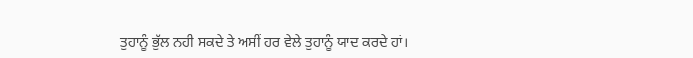ਤੁਹਾਨੂੰ ਭੁੱਲ ਨਹੀ ਸਕਦੇ ਤੇ ਅਸੀਂ ਹਰ ਵੇਲੇ ਤੁਹਾਨੂੰ ਯਾਦ ਕਰਦੇ ਹਾਂ।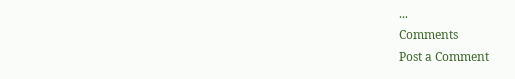...
Comments
Post a Comment